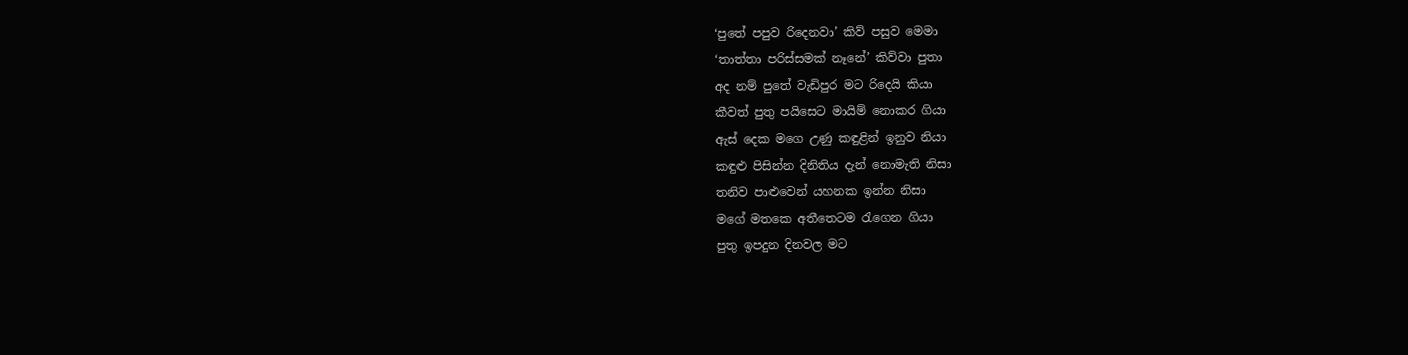‘පුතේ පපුව රිදෙනවා’ කිව් පසුව මෙමා
‘තාත්තා පරිස්සමක් නෑනේ’ කිව්වා පුතා
අද නම් පුතේ වැඩිපුර මට රිදෙයි කියා
කීවත් පුතු පයිසෙට මායිම් නොකර ගියා
ඇස් දෙක මගෙ උණු කඳුළින් ඉනුව නියා
කඳුළු පිසින්න දිනිතිය දැන් නොමැති නිසා
තනිව පාළුවෙන් යහනක ඉන්න නිසා
මගේ මතකෙ අතීතෙටම රැගෙන ගියා
පුතු ඉපදුන දිනවල මට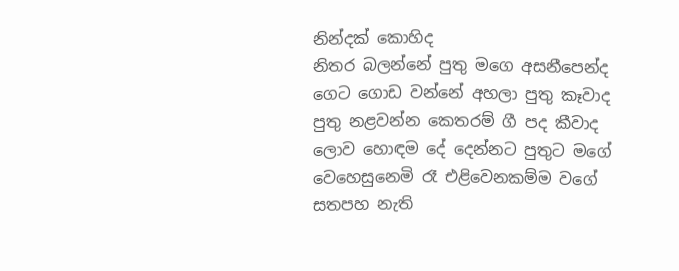නින්දක් කොහිද
නිතර බලන්නේ පුතු මගෙ අසනීපෙන්ද
ගෙට ගොඩ වන්නේ අහලා පුතු කෑවාද
පුතු නළවන්න කෙතරම් ගී පද කීවාද
ලොව හොඳම දේ දෙන්නට පුතුට මගේ
වෙහෙසුනෙමි රෑ එළිවෙනකම්ම වගේ
සතපහ නැති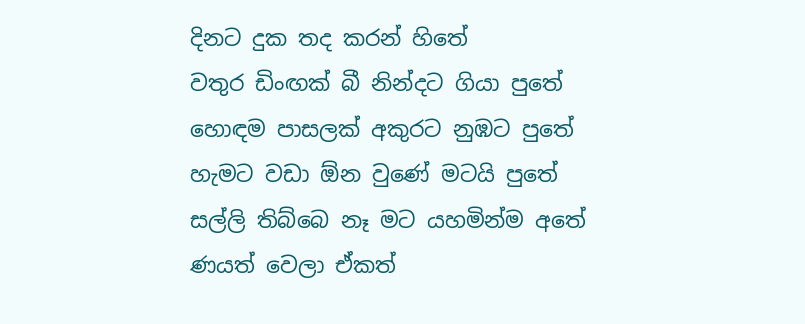දිනට දුක තද කරන් හිතේ
වතුර ඩිංඟක් බී නින්දට ගියා පුතේ
හොඳම පාසලක් අකුරට නුඹට පුතේ
හැමට වඩා ඕන වුණේ මටයි පුතේ
සල්ලි තිබ්බෙ නෑ මට යහමින්ම අතේ
ණයත් වෙලා ඒකත්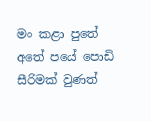මං කළා පුතේ
අතේ පයේ පොඩි සීරිමක් වුණත්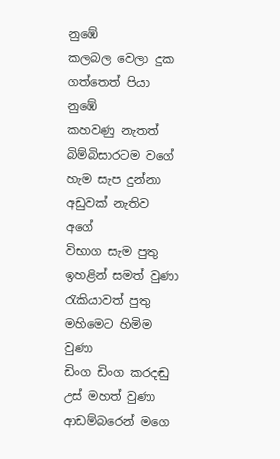නුඹේ
කලබල වෙලා දුක ගත්තෙත් පියා නුඹේ
කහවණු නැතත් බිම්බිසාරටම වගේ
හැම සැප දුන්නා අඩුවක් නැතිව අගේ
විභාග සැම පුතු ඉහළින් සමත් වුණා
රැකියාවත් පුතු මහිමෙට හිමිම වුණා
ඩිංග ඩිංග කරදඬු උස් මහත් වුණා
ආඩම්බරෙන් මගෙ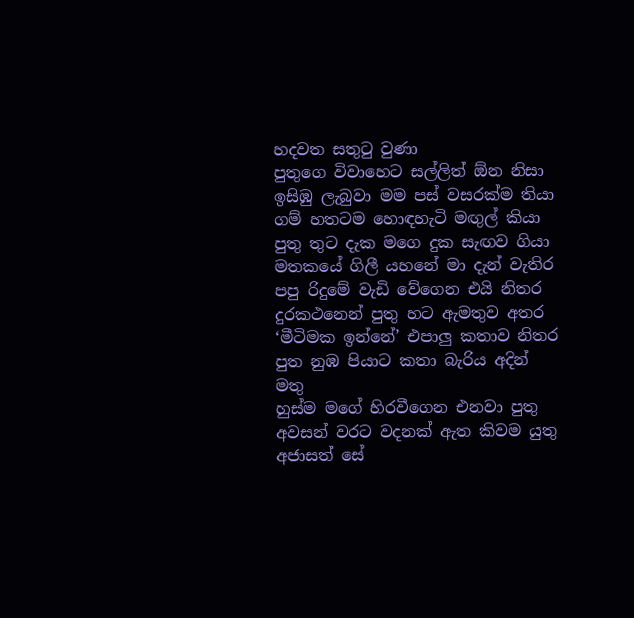හදවත සතුටු වුණා
පුතුගෙ විවාහෙට සල්ලිත් ඕන නිසා
ඉසිඹු ලැබුවා මම පස් වසරක්ම තියා
ගම් හතටම හොඳහැටි මඟුල් කියා
පුතු තුට දැක මගෙ දුක සැඟව ගියා
මතකයේ ගිලී යහනේ මා දැන් වැතිර
පපු රිදුමේ වැඩි වේගෙන එයි නිතර
දුරකථනෙන් පුතු හට ඇමතුව අතර
‘මීටිමක ඉන්නේ’ එපාලු කතාව නිතර
පුත නුඹ පියාට කතා බැරිය අදින් මතු
හුස්ම මගේ හිරවීගෙන එනවා පුතු
අවසන් වරට වදනක් ඇත කිවම යුතු
අජාසත් සේ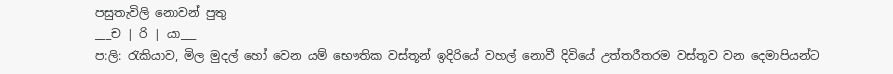පසුතැවිලි නොවන් පුතු
___ච | රි | යා___
ප:ලි: රැකියාව, මිල මුදල් හෝ වෙන යම් භෞතික වස්තූන් ඉදිරියේ වහල් නොවී දිවියේ උත්තරීතරම වස්තූව වන දෙමාපියන්ට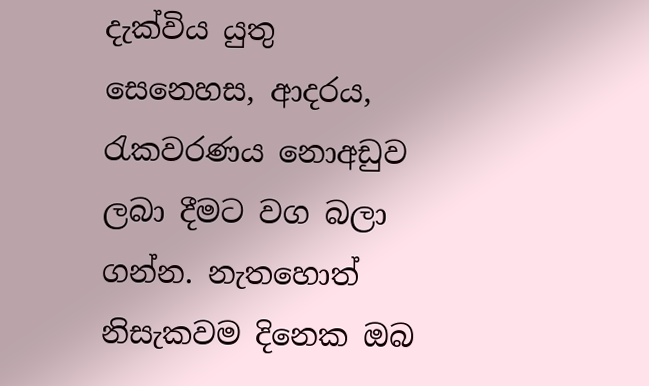දැක්විය යුතු සෙනෙහස, ආදරය, රැකවරණය නොඅඩුව ලබා දීමට වග බලා ගන්න. නැතහොත් නිසැකවම දිනෙක ඔබ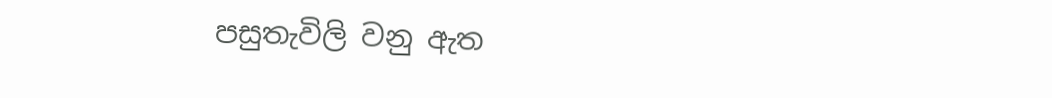පසුතැවිලි වනු ඇත